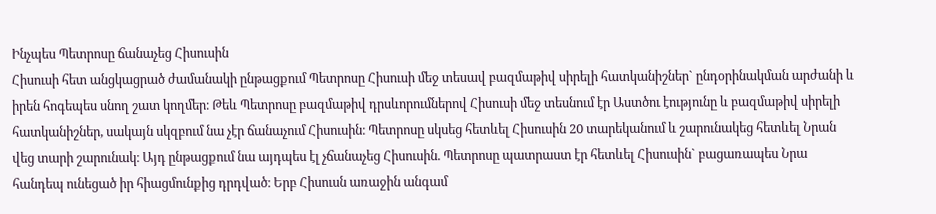Ինչպես Պետրոսը ճանաչեց Հիսուսին
Հիսուսի հետ անցկացրած ժամանակի ընթացքում Պետրոսը Հիսուսի մեջ տեսավ բազմաթիվ սիրելի հատկանիշներ` ընդօրինակման արժանի և իրեն հոգեպես սնող շատ կողմեր։ Թեև Պետրոսը բազմաթիվ դրսևորումներով Հիսուսի մեջ տեսնում էր Աստծու էությունը և բազմաթիվ սիրելի հատկանիշներ, սակայն սկզբում նա չէր ճանաչում Հիսուսին։ Պետրոսը սկսեց հետևել Հիսուսին 20 տարեկանում և շարունակեց հետևել Նրան վեց տարի շարունակ։ Այդ ընթացքում նա այդպես էլ չճանաչեց Հիսուսին. Պետրոսը պատրաստ էր հետևել Հիսուսին` բացառապես Նրա հանդեպ ունեցած իր հիացմունքից դրդված։ Երբ Հիսուսն առաջին անգամ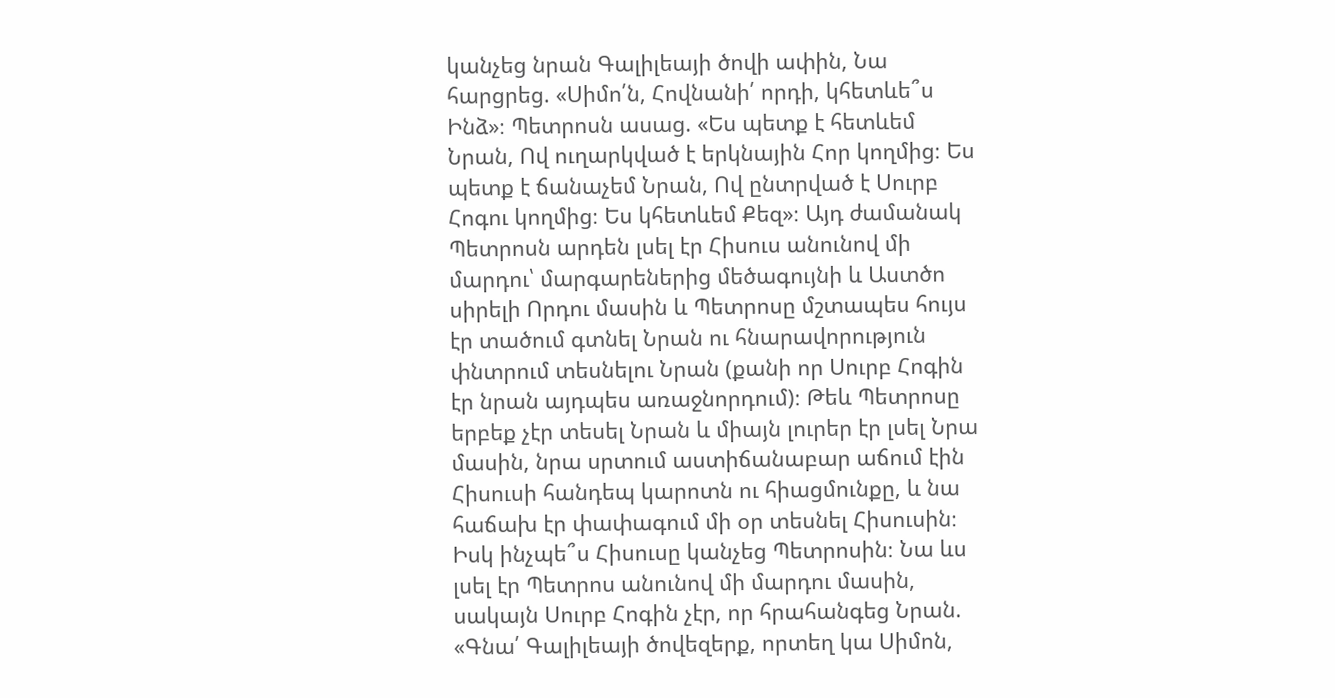կանչեց նրան Գալիլեայի ծովի ափին, Նա հարցրեց. «Սիմո՛ն, Հովնանի՛ որդի, կհետևե՞ս Ինձ»։ Պետրոսն ասաց. «Ես պետք է հետևեմ Նրան, Ով ուղարկված է երկնային Հոր կողմից։ Ես պետք է ճանաչեմ Նրան, Ով ընտրված է Սուրբ Հոգու կողմից։ Ես կհետևեմ Քեզ»։ Այդ ժամանակ Պետրոսն արդեն լսել էր Հիսուս անունով մի մարդու՝ մարգարեներից մեծագույնի և Աստծո սիրելի Որդու մասին և Պետրոսը մշտապես հույս էր տածում գտնել Նրան ու հնարավորություն փնտրում տեսնելու Նրան (քանի որ Սուրբ Հոգին էր նրան այդպես առաջնորդում)։ Թեև Պետրոսը երբեք չէր տեսել Նրան և միայն լուրեր էր լսել Նրա մասին, նրա սրտում աստիճանաբար աճում էին Հիսուսի հանդեպ կարոտն ու հիացմունքը, և նա հաճախ էր փափագում մի օր տեսնել Հիսուսին։ Իսկ ինչպե՞ս Հիսուսը կանչեց Պետրոսին։ Նա ևս լսել էր Պետրոս անունով մի մարդու մասին, սակայն Սուրբ Հոգին չէր, որ հրահանգեց Նրան. «Գնա՛ Գալիլեայի ծովեզերք, որտեղ կա Սիմոն,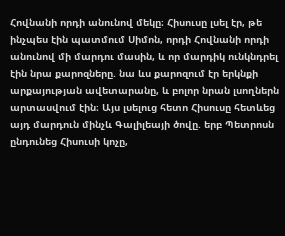Հովնանի որդի անունով մեկը։ Հիսուսը լսել էր, թե ինչպես էին պատմում Սիմոն, որդի Հովնանի որդի անունով մի մարդու մասին, և որ մարդիկ ունկնդրել էին նրա քարոզները. նա ևս քարոզում էր երկնքի արքայության ավետարանը, և բոլոր նրան լսողներն արտասվում էին։ Այս լսելուց հետո Հիսուսը հետևեց այդ մարդուն մինչև Գալիլեայի ծովը. երբ Պետրոսն ընդունեց Հիսուսի կոչը,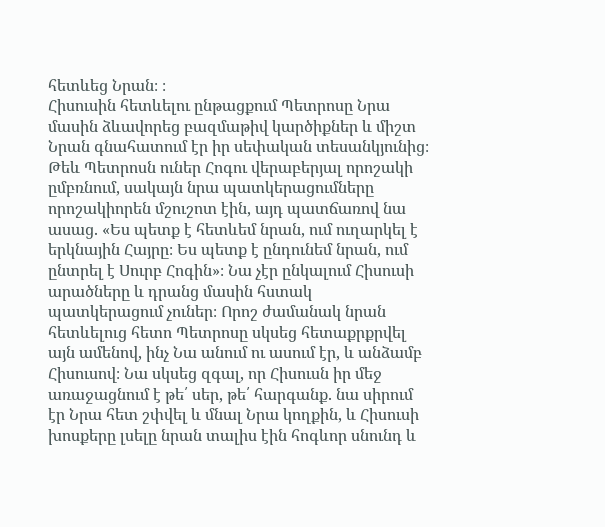հետևեց Նրան։ ։
Հիսուսին հետևելու ընթացքում Պետրոսը Նրա մասին ձևավորեց բազմաթիվ կարծիքներ և միշտ Նրան գնահատում էր իր սեփական տեսանկյունից։ Թեև Պետրոսն ուներ Հոգու վերաբերյալ որոշակի ըմբռնում, սակայն նրա պատկերացումները որոշակիորեն մշուշոտ էին, այդ պատճառով նա ասաց. «Ես պետք է հետևեմ նրան, ում ուղարկել է երկնային Հայրը։ Ես պետք է ընդունեմ նրան, ում ընտրել է Սուրբ Հոգին»։ Նա չէր ընկալում Հիսուսի արածները և դրանց մասին հստակ պատկերացում չուներ։ Որոշ ժամանակ նրան հետևելուց հետո Պետրոսը սկսեց հետաքրքրվել այն ամենով, ինչ Նա անում ու ասում էր, և անձամբ Հիսուսով։ Նա սկսեց զգալ, որ Հիսուսն իր մեջ առաջացնում է թե՛ սեր, թե՛ հարգանք. նա սիրում էր Նրա հետ շփվել և մնալ Նրա կողքին, և Հիսուսի խոսքերը լսելը նրան տալիս էին հոգևոր սնունդ և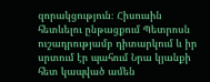զորակցություն։ Հիսուսին հետևելու ընթացքում Պետրոսն ուշադրությամբ դիտարկում և իր սրտում էր պահում Նրա կյանքի հետ կապված ամեն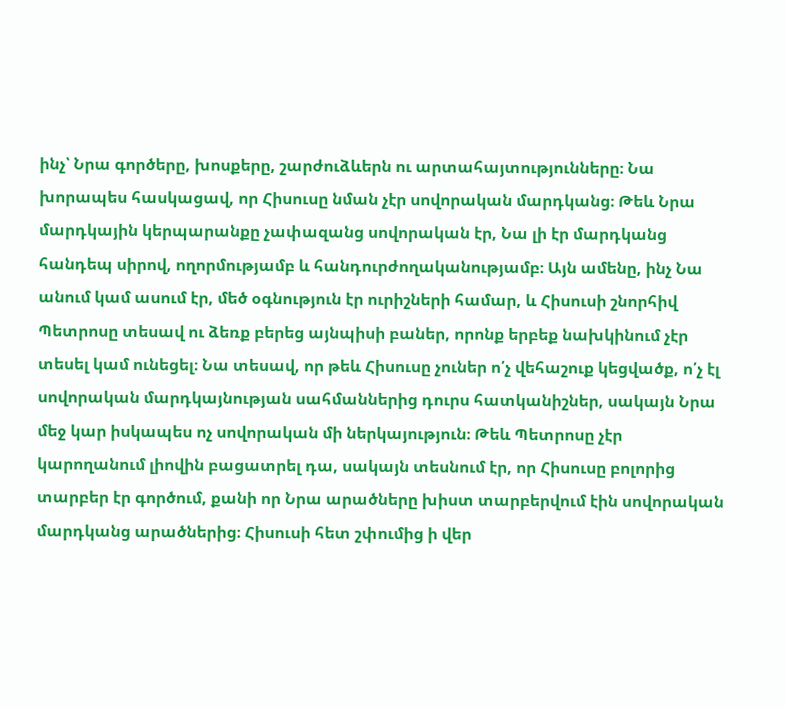ինչ՝ Նրա գործերը, խոսքերը, շարժուձևերն ու արտահայտությունները։ Նա խորապես հասկացավ, որ Հիսուսը նման չէր սովորական մարդկանց։ Թեև Նրա մարդկային կերպարանքը չափազանց սովորական էր, Նա լի էր մարդկանց հանդեպ սիրով, ողորմությամբ և հանդուրժողականությամբ։ Այն ամենը, ինչ Նա անում կամ ասում էր, մեծ օգնություն էր ուրիշների համար, և Հիսուսի շնորհիվ Պետրոսը տեսավ ու ձեռք բերեց այնպիսի բաներ, որոնք երբեք նախկինում չէր տեսել կամ ունեցել։ Նա տեսավ, որ թեև Հիսուսը չուներ ո՛չ վեհաշուք կեցվածք, ո՛չ էլ սովորական մարդկայնության սահմաններից դուրս հատկանիշներ, սակայն Նրա մեջ կար իսկապես ոչ սովորական մի ներկայություն։ Թեև Պետրոսը չէր կարողանում լիովին բացատրել դա, սակայն տեսնում էր, որ Հիսուսը բոլորից տարբեր էր գործում, քանի որ Նրա արածները խիստ տարբերվում էին սովորական մարդկանց արածներից։ Հիսուսի հետ շփումից ի վեր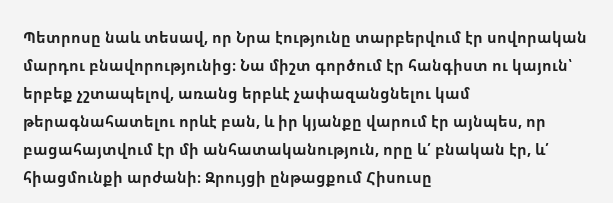Պետրոսը նաև տեսավ, որ Նրա էությունը տարբերվում էր սովորական մարդու բնավորությունից։ Նա միշտ գործում էր հանգիստ ու կայուն՝ երբեք չշտապելով, առանց երբևէ չափազանցնելու կամ թերագնահատելու որևէ բան, և իր կյանքը վարում էր այնպես, որ բացահայտվում էր մի անհատականություն, որը և՛ բնական էր, և՛ հիացմունքի արժանի։ Զրույցի ընթացքում Հիսուսը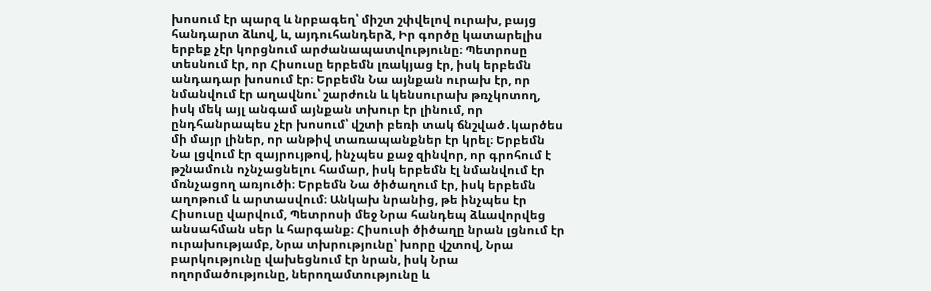խոսում էր պարզ և նրբագեղ՝ միշտ շփվելով ուրախ, բայց հանդարտ ձևով, և, այդուհանդերձ, Իր գործը կատարելիս երբեք չէր կորցնում արժանապատվությունը։ Պետրոսը տեսնում էր, որ Հիսուսը երբեմն լռակյաց էր, իսկ երբեմն անդադար խոսում էր։ Երբեմն Նա այնքան ուրախ էր, որ նմանվում էր աղավնու՝ շարժուն և կենսուրախ թռչկոտող, իսկ մեկ այլ անգամ այնքան տխուր էր լինում, որ ընդհանրապես չէր խոսում՝ վշտի բեռի տակ ճնշված․կարծես մի մայր լիներ, որ անթիվ տառապանքներ էր կրել։ Երբեմն Նա լցվում էր զայրույթով, ինչպես քաջ զինվոր, որ գրոհում է թշնամուն ոչնչացնելու համար, իսկ երբեմն էլ նմանվում էր մռնչացող առյուծի։ Երբեմն Նա ծիծաղում էր, իսկ երբեմն աղոթում և արտասվում։ Անկախ նրանից, թե ինչպես էր Հիսուսը վարվում, Պետրոսի մեջ Նրա հանդեպ ձևավորվեց անսահման սեր և հարգանք։ Հիսուսի ծիծաղը նրան լցնում էր ուրախությամբ, Նրա տխրությունը՝ խորը վշտով, Նրա բարկությունը վախեցնում էր նրան, իսկ Նրա ողորմածությունը, ներողամտությունը և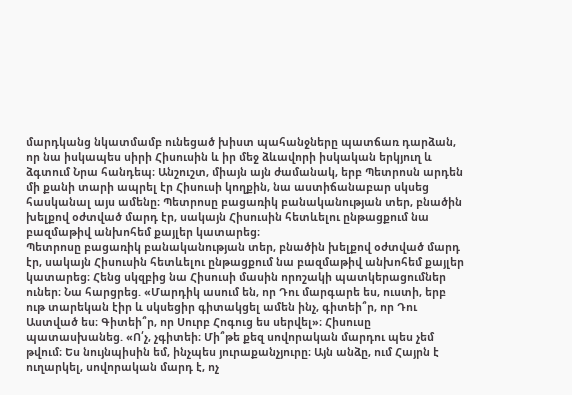մարդկանց նկատմամբ ունեցած խիստ պահանջները պատճառ դարձան, որ նա իսկապես սիրի Հիսուսին և իր մեջ ձևավորի իսկական երկյուղ և ձգտում Նրա հանդեպ։ Անշուշտ, միայն այն ժամանակ, երբ Պետրոսն արդեն մի քանի տարի ապրել էր Հիսուսի կողքին, նա աստիճանաբար սկսեց հասկանալ այս ամենը։ Պետրոսը բացառիկ բանականության տեր, բնածին խելքով օժտված մարդ էր, սակայն Հիսուսին հետևելու ընթացքում նա բազմաթիվ անխոհեմ քայլեր կատարեց։
Պետրոսը բացառիկ բանականության տեր, բնածին խելքով օժտված մարդ էր, սակայն Հիսուսին հետևելու ընթացքում նա բազմաթիվ անխոհեմ քայլեր կատարեց։ Հենց սկզբից նա Հիսուսի մասին որոշակի պատկերացումներ ուներ։ Նա հարցրեց. «Մարդիկ ասում են, որ Դու մարգարե ես, ուստի, երբ ութ տարեկան էիր և սկսեցիր գիտակցել ամեն ինչ, գիտեի՞ր, որ Դու Աստված ես։ Գիտեի՞ր, որ Սուրբ Հոգուց ես սերվել»։ Հիսուսը պատասխանեց. «Ո՛չ, չգիտեի։ Մի՞թե քեզ սովորական մարդու պես չեմ թվում։ Ես նույնպիսին եմ, ինչպես յուրաքանչյուրը։ Այն անձը, ում Հայրն է ուղարկել, սովորական մարդ է, ոչ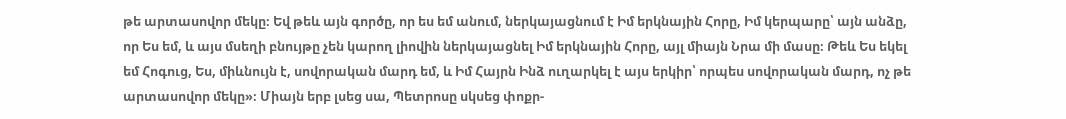թե արտասովոր մեկը։ Եվ թեև այն գործը, որ ես եմ անում, ներկայացնում է Իմ երկնային Հորը, Իմ կերպարը՝ այն անձը, որ Ես եմ, և այս մսեղի բնույթը չեն կարող լիովին ներկայացնել Իմ երկնային Հորը, այլ միայն Նրա մի մասը։ Թեև Ես եկել եմ Հոգուց, Ես, միևնույն է, սովորական մարդ եմ, և Իմ Հայրն Ինձ ուղարկել է այս երկիր՝ որպես սովորական մարդ, ոչ թե արտասովոր մեկը»։ Միայն երբ լսեց սա, Պետրոսը սկսեց փոքր-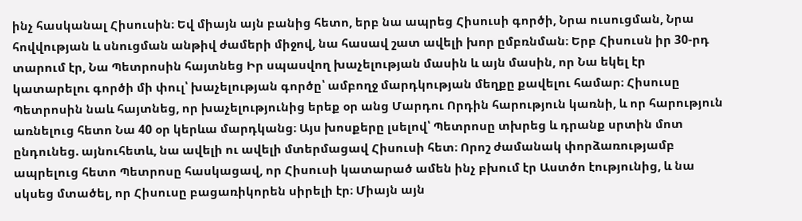ինչ հասկանալ Հիսուսին։ Եվ միայն այն բանից հետո, երբ նա ապրեց Հիսուսի գործի, Նրա ուսուցման, Նրա հովվության և սնուցման անթիվ ժամերի միջով, նա հասավ շատ ավելի խոր ըմբռնման։ Երբ Հիսուսն իր 30-րդ տարում էր, Նա Պետրոսին հայտնեց Իր սպասվող խաչելության մասին և այն մասին, որ Նա եկել էր կատարելու գործի մի փուլ՝ խաչելության գործը՝ ամբողջ մարդկության մեղքը քավելու համար։ Հիսուսը Պետրոսին նաև հայտնեց, որ խաչելությունից երեք օր անց Մարդու Որդին հարություն կառնի, և որ հարություն առնելուց հետո Նա 40 օր կերևա մարդկանց։ Այս խոսքերը լսելով՝ Պետրոսը տխրեց և դրանք սրտին մոտ ընդունեց. այնուհետև, նա ավելի ու ավելի մտերմացավ Հիսուսի հետ։ Որոշ ժամանակ փորձառությամբ ապրելուց հետո Պետրոսը հասկացավ, որ Հիսուսի կատարած ամեն ինչ բխում էր Աստծո էությունից, և նա սկսեց մտածել, որ Հիսուսը բացառիկորեն սիրելի էր։ Միայն այն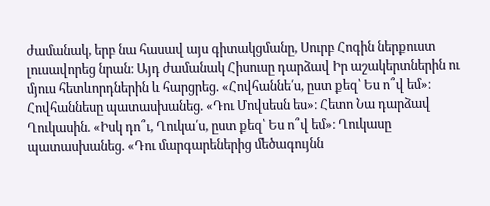ժամանակ, երբ նա հասավ այս գիտակցմանը, Սուրբ Հոգին ներքուստ լուսավորեց նրան։ Այդ ժամանակ Հիսուսը դարձավ Իր աշակերտներին ու մյուս հետևորդներին և հարցրեց. «Հովհաննե՛ս, ըստ քեզ՝ Ես ո՞վ եմ»։ Հովհաննեսը պատասխանեց. «Դու Մովսեսն ես»։ Հետո Նա դարձավ Ղուկասին. «Իսկ դո՞ւ, Ղուկա՛ս, ըստ քեզ՝ Ես ո՞վ եմ»։ Ղուկասը պատասխանեց. «Դու մարգարեներից մեծագույնն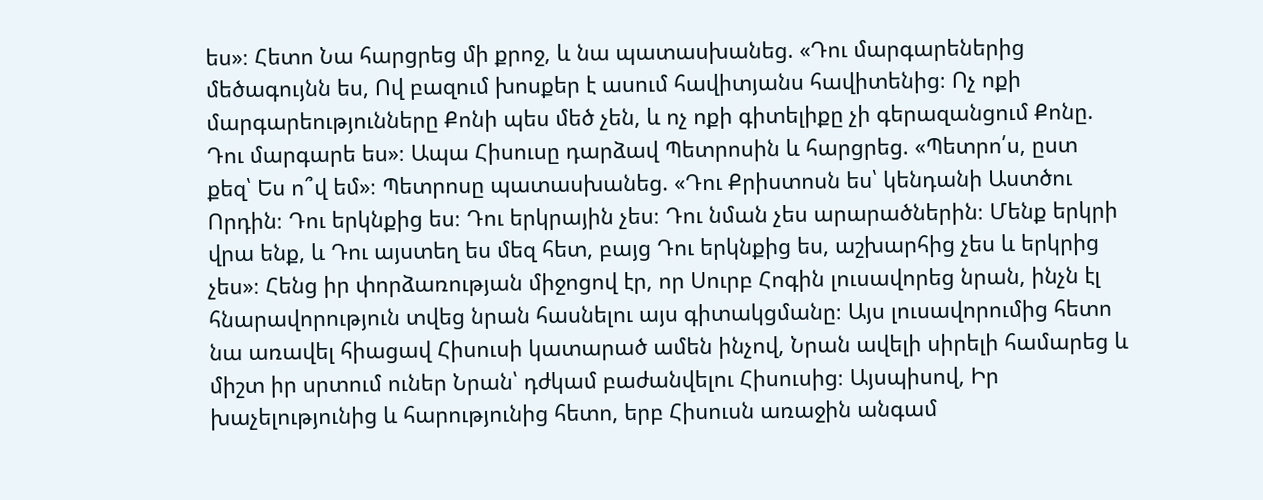ես»։ Հետո Նա հարցրեց մի քրոջ, և նա պատասխանեց. «Դու մարգարեներից մեծագույնն ես, Ով բազում խոսքեր է ասում հավիտյանս հավիտենից։ Ոչ ոքի մարգարեությունները Քոնի պես մեծ չեն, և ոչ ոքի գիտելիքը չի գերազանցում Քոնը. Դու մարգարե ես»։ Ապա Հիսուսը դարձավ Պետրոսին և հարցրեց. «Պետրո՛ս, ըստ քեզ՝ Ես ո՞վ եմ»։ Պետրոսը պատասխանեց. «Դու Քրիստոսն ես՝ կենդանի Աստծու Որդին։ Դու երկնքից ես։ Դու երկրային չես։ Դու նման չես արարածներին։ Մենք երկրի վրա ենք, և Դու այստեղ ես մեզ հետ, բայց Դու երկնքից ես, աշխարհից չես և երկրից չես»։ Հենց իր փորձառության միջոցով էր, որ Սուրբ Հոգին լուսավորեց նրան, ինչն էլ հնարավորություն տվեց նրան հասնելու այս գիտակցմանը։ Այս լուսավորումից հետո նա առավել հիացավ Հիսուսի կատարած ամեն ինչով, Նրան ավելի սիրելի համարեց և միշտ իր սրտում ուներ Նրան՝ դժկամ բաժանվելու Հիսուսից։ Այսպիսով, Իր խաչելությունից և հարությունից հետո, երբ Հիսուսն առաջին անգամ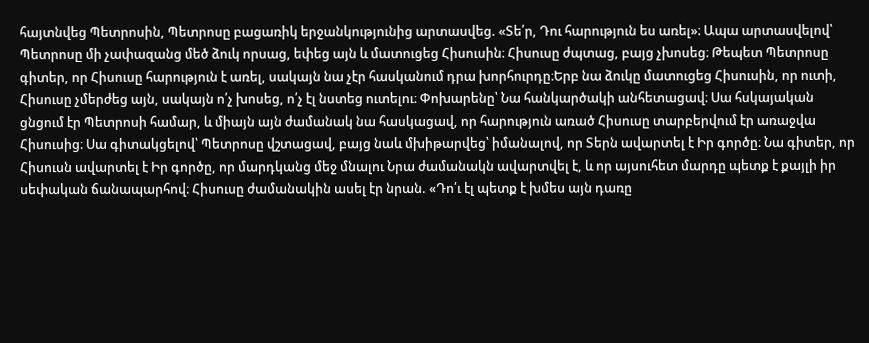հայտնվեց Պետրոսին, Պետրոսը բացառիկ երջանկությունից արտասվեց. «Տե՛ր, Դու հարություն ես առել»։ Ապա արտասվելով՝ Պետրոսը մի չափազանց մեծ ձուկ որսաց, եփեց այն և մատուցեց Հիսուսին։ Հիսուսը ժպտաց, բայց չխոսեց։ Թեպետ Պետրոսը գիտեր, որ Հիսուսը հարություն է առել, սակայն նա չէր հասկանում դրա խորհուրդը։Երբ նա ձուկը մատուցեց Հիսուսին, որ ուտի, Հիսուսը չմերժեց այն, սակայն ո՛չ խոսեց, ո՛չ էլ նստեց ուտելու։ Փոխարենը՝ Նա հանկարծակի անհետացավ։ Սա հսկայական ցնցում էր Պետրոսի համար, և միայն այն ժամանակ նա հասկացավ, որ հարություն առած Հիսուսը տարբերվում էր առաջվա Հիսուսից։ Սա գիտակցելով՝ Պետրոսը վշտացավ, բայց նաև մխիթարվեց՝ իմանալով, որ Տերն ավարտել է Իր գործը։ Նա գիտեր, որ Հիսուսն ավարտել է Իր գործը, որ մարդկանց մեջ մնալու Նրա ժամանակն ավարտվել է, և որ այսուհետ մարդը պետք է քայլի իր սեփական ճանապարհով։ Հիսուսը ժամանակին ասել էր նրան. «Դո՛ւ էլ պետք է խմես այն դառը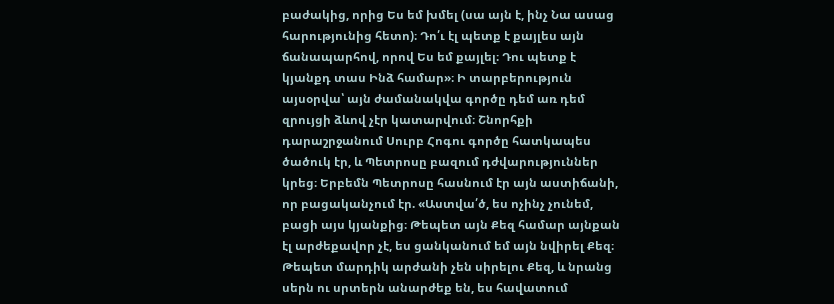բաժակից, որից Ես եմ խմել (սա այն է, ինչ Նա ասաց հարությունից հետո)։ Դո՛ւ էլ պետք է քայլես այն ճանապարհով, որով Ես եմ քայլել։ Դու պետք է կյանքդ տաս Ինձ համար»։ Ի տարբերություն այսօրվա՝ այն ժամանակվա գործը դեմ առ դեմ զրույցի ձևով չէր կատարվում։ Շնորհքի դարաշրջանում Սուրբ Հոգու գործը հատկապես ծածուկ էր, և Պետրոսը բազում դժվարություններ կրեց։ Երբեմն Պետրոսը հասնում էր այն աստիճանի, որ բացականչում էր. «Աստվա՛ծ, ես ոչինչ չունեմ, բացի այս կյանքից։ Թեպետ այն Քեզ համար այնքան էլ արժեքավոր չէ, ես ցանկանում եմ այն նվիրել Քեզ։ Թեպետ մարդիկ արժանի չեն սիրելու Քեզ, և նրանց սերն ու սրտերն անարժեք են, ես հավատում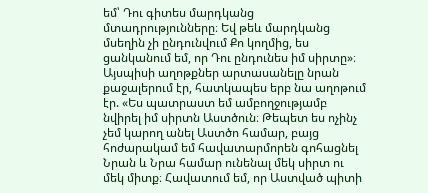եմ՝ Դու գիտես մարդկանց մտադրությունները։ Եվ թեև մարդկանց մսեղին չի ընդունվում Քո կողմից, ես ցանկանում եմ, որ Դու ընդունես իմ սիրտը»։ Այսպիսի աղոթքներ արտասանելը նրան քաջալերում էր, հատկապես երբ նա աղոթում էր. «Ես պատրաստ եմ ամբողջությամբ նվիրել իմ սիրտն Աստծուն։ Թեպետ ես ոչինչ չեմ կարող անել Աստծո համար, բայց հոժարակամ եմ հավատարմորեն գոհացնել Նրան և Նրա համար ունենալ մեկ սիրտ ու մեկ միտք։ Հավատում եմ, որ Աստված պիտի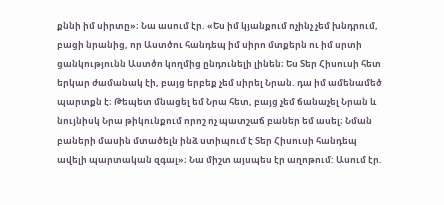քննի իմ սիրտը»։ Նա ասում էր. «Ես իմ կյանքում ոչինչ չեմ խնդրում, բացի նրանից, որ Աստծու հանդեպ իմ սիրո մտքերն ու իմ սրտի ցանկությունն Աստծո կողմից ընդունելի լինեն։ Ես Տեր Հիսուսի հետ երկար ժամանակ էի, բայց երբեք չեմ սիրել Նրան. դա իմ ամենամեծ պարտքն է։ Թեպետ մնացել եմ Նրա հետ, բայց չեմ ճանաչել Նրան և նույնիսկ Նրա թիկունքում որոշ ոչ պատշաճ բաներ եմ ասել։ Նման բաների մասին մտածելն ինձ ստիպում է Տեր Հիսուսի հանդեպ ավելի պարտական զգալ»։ Նա միշտ այսպես էր աղոթում: Ասում էր.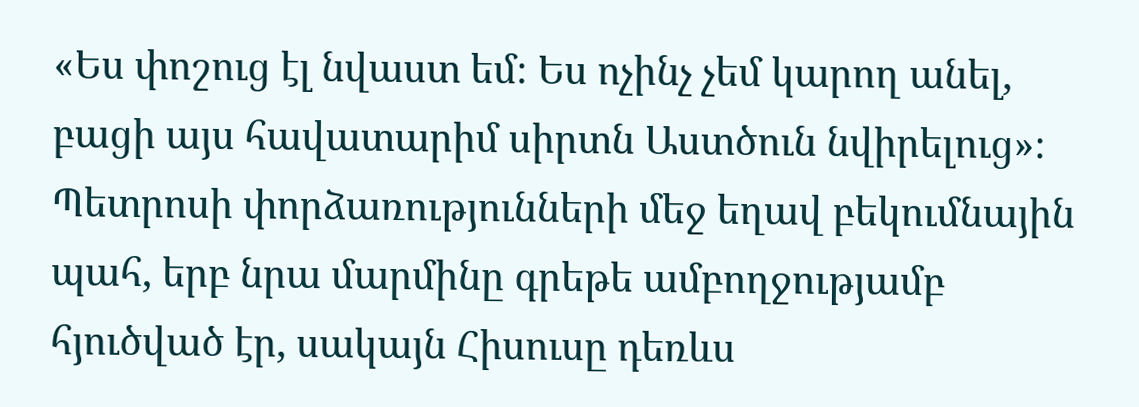«Ես փոշուց էլ նվաստ եմ։ Ես ոչինչ չեմ կարող անել, բացի այս հավատարիմ սիրտն Աստծուն նվիրելուց»։
Պետրոսի փորձառությունների մեջ եղավ բեկումնային պահ, երբ նրա մարմինը գրեթե ամբողջությամբ հյուծված էր, սակայն Հիսուսը դեռևս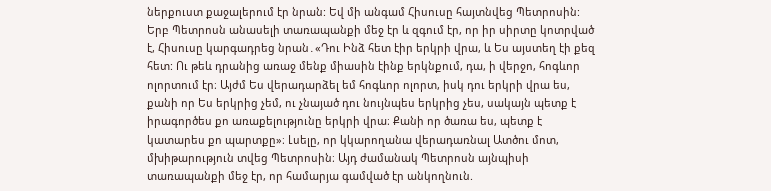ներքուստ քաջալերում էր նրան: Եվ մի անգամ Հիսուսը հայտնվեց Պետրոսին: Երբ Պետրոսն անասելի տառապանքի մեջ էր և զգում էր, որ իր սիրտը կոտրված է, Հիսուսը կարգադրեց նրան․«Դու Ինձ հետ էիր երկրի վրա, և Ես այստեղ էի քեզ հետ: Ու թեև դրանից առաջ մենք միասին էինք երկնքում, դա, ի վերջո, հոգևոր ոլորտում էր։ Այժմ Ես վերադարձել եմ հոգևոր ոլորտ, իսկ դու երկրի վրա ես, քանի որ Ես երկրից չեմ, ու չնայած դու նույնպես երկրից չես, սակայն պետք է իրագործես քո առաքելությունը երկրի վրա։ Քանի որ ծառա ես, պետք է կատարես քո պարտքը»։ Լսելը, որ կկարողանա վերադառնալ Ատծու մոտ, մխիթարություն տվեց Պետրոսին։ Այդ ժամանակ Պետրոսն այնպիսի տառապանքի մեջ էր, որ համարյա գամված էր անկողնուն.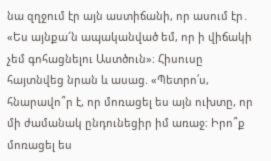նա զղջում էր այն աստիճանի, որ ասում էր․ «Ես այնքա՜ն ապականված եմ, որ ի վիճակի չեմ գոհացնելու Աստծուն»։ Հիսուսը հայտնվեց նրան և ասաց. «Պետրո՛ս, հնարավո՞ր է, որ մոռացել ես այն ուխտը, որ մի ժամանակ ընդունեցիր իմ առաջ։ Իրո՞ք մոռացել ես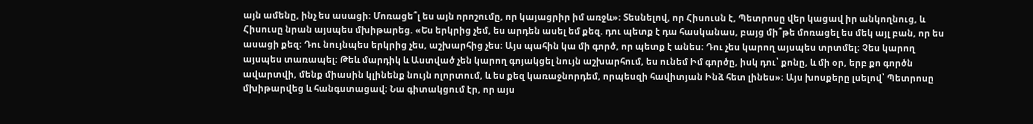այն ամենը, ինչ ես ասացի։ Մոռացե՞լ ես այն որոշումը, որ կայացրիր իմ առջև»։ Տեսնելով, որ Հիսուսն է, Պետրոսը վեր կացավ իր անկողնուց, և Հիսուսը նրան այսպես մխիթարեց. «Ես երկրից չեմ, ես արդեն ասել եմ քեզ. դու պետք է դա հասկանաս, բայց մի՞թե մոռացել ես մեկ այլ բան, որ ես ասացի քեզ։ Դու նույնպես երկրից չես, աշխարհից չես։ Այս պահին կա մի գործ, որ պետք է անես։ Դու չես կարող այսպես տրտմել։ Չես կարող այսպես տառապել։ Թեև մարդիկ և Աստված չեն կարող գոյակցել նույն աշխարհում, ես ունեմ Իմ գործը, իսկ դու՝ քոնը, և մի օր, երբ քո գործն ավարտվի, մենք միասին կլինենք նույն ոլորտում, և ես քեզ կառաջնորդեմ, որպեսզի հավիտյան Ինձ հետ լինես»։ Այս խոսքերը լսելով՝ Պետրոսը մխիթարվեց և հանգստացավ։ Նա գիտակցում էր, որ այս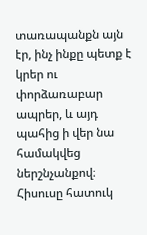տառապանքն այն էր, ինչ ինքը պետք է կրեր ու փորձառաբար ապրեր, և այդ պահից ի վեր նա համակվեց ներշնչանքով։ Հիսուսը հատուկ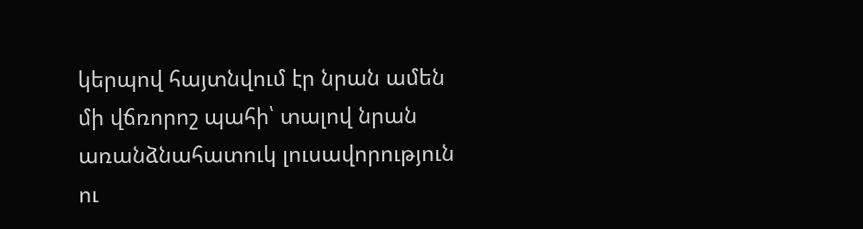կերպով հայտնվում էր նրան ամեն մի վճռորոշ պահի՝ տալով նրան առանձնահատուկ լուսավորություն ու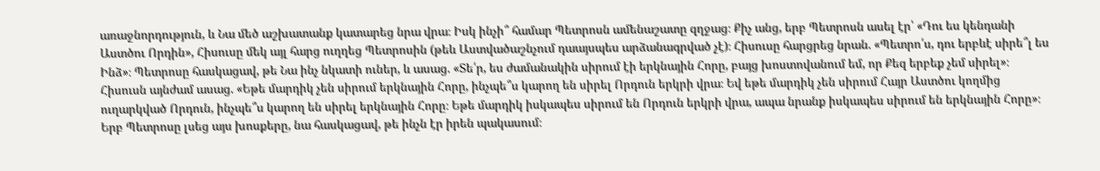առաջնորդություն, և Նա մեծ աշխատանք կատարեց նրա վրա։ Իսկ ինչի՞ համար Պետրոսն ամենաշատը զղջաց։ Քիչ անց, երբ Պետրոսն ասել էր՝ «Դու ես կենդանի Աստծու Որդին», Հիսուսը մեկ այլ հարց ուղղեց Պետրոսին (թեև Աստվածաշնչում դաայսպես արձանագրված չէ)։ Հիսուսը հարցրեց նրան. «Պետրո՛ս, դու երբևէ սիրե՞լ ես Ինձ»։ Պետրոսը հասկացավ, թե Նա ինչ նկատի ուներ, և ասաց. «Տե՛ր, ես ժամանակին սիրում էի երկնային Հորը, բայց խոստովանում եմ, որ Քեզ երբեք չեմ սիրել»։ Հիսուսն այնժամ ասաց. «Եթե մարդիկ չեն սիրում երկնային Հորը, ինչպե՞ս կարող են սիրել Որդուն երկրի վրա։ Եվ եթե մարդիկ չեն սիրում Հայր Աստծու կողմից ուղարկված Որդուն, ինչպե՞ս կարող են սիրել երկնային Հորը։ Եթե մարդիկ իսկապես սիրում են Որդուն երկրի վրա, ապա նրանք իսկապես սիրում են երկնային Հորը»։ Երբ Պետրոսը լսեց այս խոսքերը, նա հասկացավ, թե ինչն էր իրեն պակասում։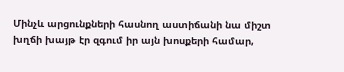Մինչև արցունքների հասնող աստիճանի նա միշտ խղճի խայթ էր զգում իր այն խոսքերի համար,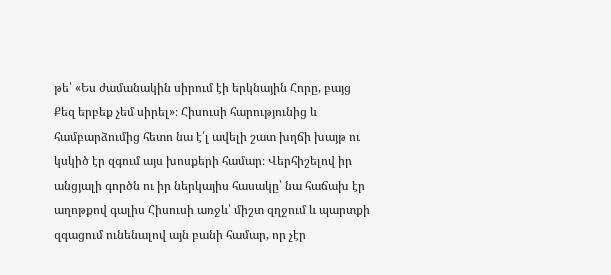թե՝ «Ես ժամանակին սիրում էի երկնային Հորը, բայց Քեզ երբեք չեմ սիրել»։ Հիսուսի հարությունից և համբարձումից հետո նա է՛լ ավելի շատ խղճի խայթ ու կսկիծ էր զգում այս խոսքերի համար։ Վերհիշելով իր անցյալի գործն ու իր ներկայիս հասակը՝ նա հաճախ էր աղոթքով գալիս Հիսուսի առջև՝ միշտ զղջում և պարտքի զգացում ունենալով այն բանի համար, որ չէր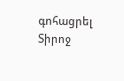գոհացրել Տիրոջ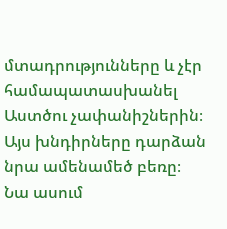մտադրությունները և չէր համապատասխանել Աստծու չափանիշներին։ Այս խնդիրները դարձան նրա ամենամեծ բեռը։ Նա ասում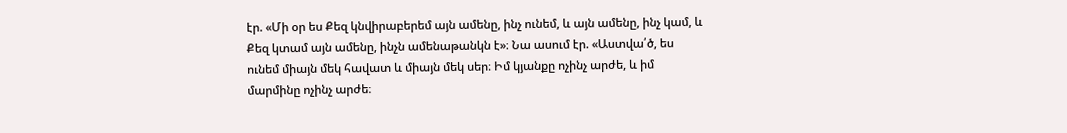էր. «Մի օր ես Քեզ կնվիրաբերեմ այն ամենը, ինչ ունեմ, և այն ամենը, ինչ կամ, և Քեզ կտամ այն ամենը, ինչն ամենաթանկն է»։ Նա ասում էր. «Աստվա՛ծ, ես ունեմ միայն մեկ հավատ և միայն մեկ սեր։ Իմ կյանքը ոչինչ արժե, և իմ մարմինը ոչինչ արժե։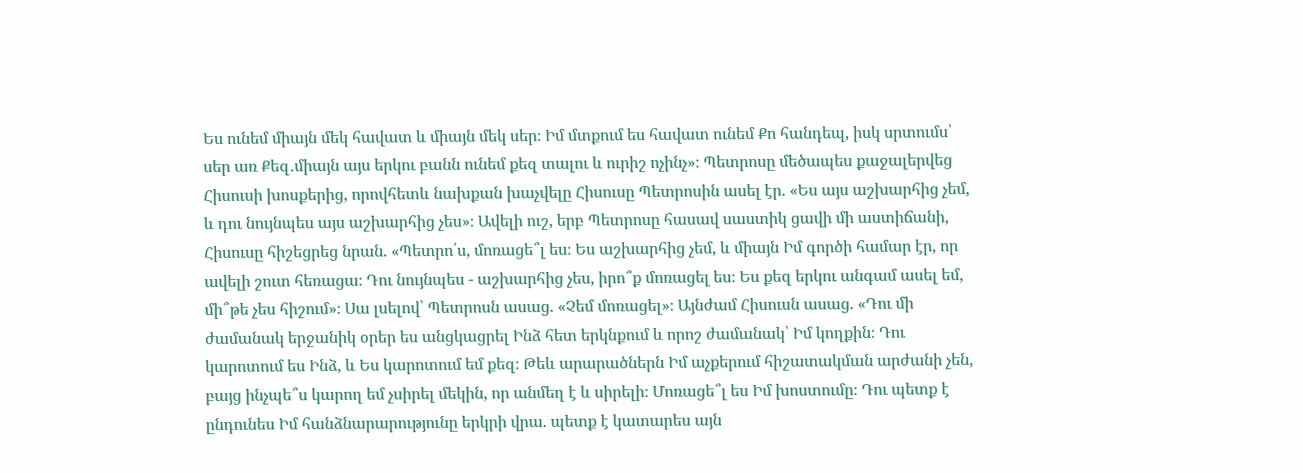Ես ունեմ միայն մեկ հավատ և միայն մեկ սեր։ Իմ մտքում ես հավատ ունեմ Քո հանդեպ, իսկ սրտումս՝ սեր առ Քեզ․միայն այս երկու բանն ունեմ քեզ տալու և ուրիշ ոչինչ»։ Պետրոսը մեծապես քաջալերվեց Հիսուսի խոսքերից, որովհետև նախքան խաչվելը Հիսուսը Պետրոսին ասել էր. «Ես այս աշխարհից չեմ, և դու նույնպես այս աշխարհից չես»։ Ավելի ուշ, երբ Պետրոսը հասավ սաստիկ ցավի մի աստիճանի, Հիսուսը հիշեցրեց նրան. «Պետրո՛ս, մոռացե՞լ ես։ Ես աշխարհից չեմ, և միայն Իմ գործի համար էր, որ ավելի շուտ հեռացա։ Դու նույնպես - աշխարհից չես, իրո՞ք մոռացել ես։ Ես քեզ երկու անգամ ասել եմ, մի՞թե չես հիշում»։ Սա լսելով՝ Պետրոսն ասաց. «Չեմ մոռացել»։ Այնժամ Հիսուսն ասաց. «Դու մի ժամանակ երջանիկ օրեր ես անցկացրել Ինձ հետ երկնքում և որոշ ժամանակ՝ Իմ կողքին։ Դու կարոտում ես Ինձ, և Ես կարոտում եմ քեզ։ Թեև արարածներն Իմ աչքերում հիշատակման արժանի չեն, բայց ինչպե՞ս կարող եմ չսիրել մեկին, որ անմեղ է և սիրելի։ Մոռացե՞լ ես Իմ խոստումը։ Դու պետք է ընդունես Իմ հանձնարարությունը երկրի վրա. պետք է կատարես այն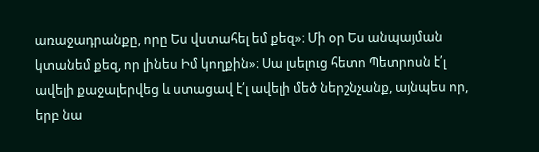առաջադրանքը, որը Ես վստահել եմ քեզ»։ Մի օր Ես անպայման կտանեմ քեզ, որ լինես Իմ կողքին»։ Սա լսելուց հետո Պետրոսն է՛լ ավելի քաջալերվեց և ստացավ է՛լ ավելի մեծ ներշնչանք, այնպես որ, երբ նա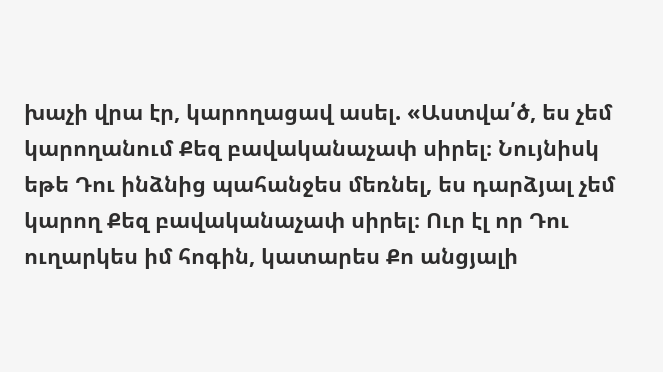խաչի վրա էր, կարողացավ ասել. «Աստվա՛ծ, ես չեմ կարողանում Քեզ բավականաչափ սիրել։ Նույնիսկ եթե Դու ինձնից պահանջես մեռնել, ես դարձյալ չեմ կարող Քեզ բավականաչափ սիրել։ Ուր էլ որ Դու ուղարկես իմ հոգին, կատարես Քո անցյալի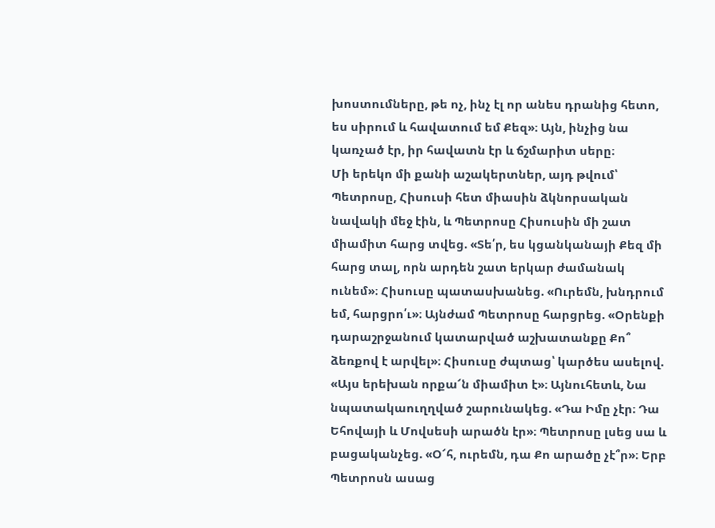խոստումները, թե ոչ, ինչ էլ որ անես դրանից հետո, ես սիրում և հավատում եմ Քեզ»։ Այն, ինչից նա կառչած էր, իր հավատն էր և ճշմարիտ սերը։
Մի երեկո մի քանի աշակերտներ, այդ թվում՝ Պետրոսը, Հիսուսի հետ միասին ձկնորսական նավակի մեջ էին, և Պետրոսը Հիսուսին մի շատ միամիտ հարց տվեց. «Տե՛ր, ես կցանկանայի Քեզ մի հարց տալ, որն արդեն շատ երկար ժամանակ ունեմ»։ Հիսուսը պատասխանեց. «Ուրեմն, խնդրում եմ, հարցրո՛ւ»։ Այնժամ Պետրոսը հարցրեց. «Օրենքի դարաշրջանում կատարված աշխատանքը Քո՞ ձեռքով է արվել»։ Հիսուսը ժպտաց՝ կարծես ասելով. «Այս երեխան որքա՜ն միամիտ է»։ Այնուհետև, Նա նպատակաուղղված շարունակեց. «Դա Իմը չէր։ Դա Եհովայի և Մովսեսի արածն էր»։ Պետրոսը լսեց սա և բացականչեց. «Օ՜հ, ուրեմն, դա Քո արածը չէ՞ր»։ Երբ Պետրոսն ասաց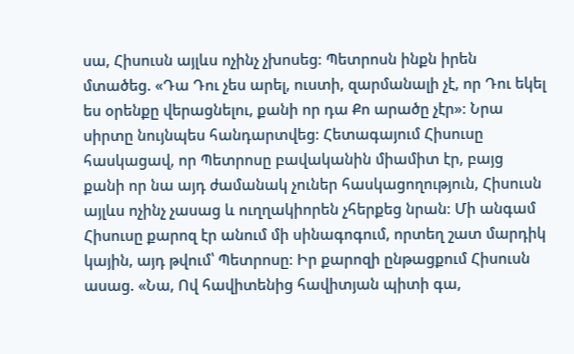սա, Հիսուսն այլևս ոչինչ չխոսեց։ Պետրոսն ինքն իրեն մտածեց. «Դա Դու չես արել, ուստի, զարմանալի չէ, որ Դու եկել ես օրենքը վերացնելու, քանի որ դա Քո արածը չէր»։ Նրա սիրտը նույնպես հանդարտվեց։ Հետագայում Հիսուսը հասկացավ, որ Պետրոսը բավականին միամիտ էր, բայց քանի որ նա այդ ժամանակ չուներ հասկացողություն, Հիսուսն այլևս ոչինչ չասաց և ուղղակիորեն չհերքեց նրան։ Մի անգամ Հիսուսը քարոզ էր անում մի սինագոգում, որտեղ շատ մարդիկ կային, այդ թվում՝ Պետրոսը։ Իր քարոզի ընթացքում Հիսուսն ասաց. «Նա, Ով հավիտենից հավիտյան պիտի գա,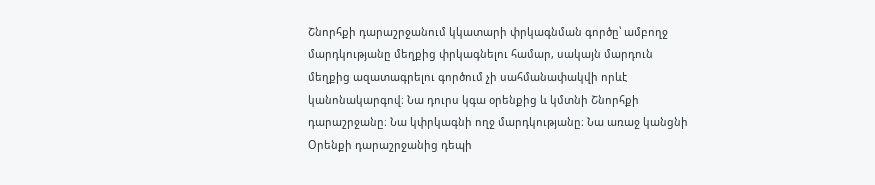Շնորհքի դարաշրջանում կկատարի փրկագնման գործը՝ ամբողջ մարդկությանը մեղքից փրկագնելու համար, սակայն մարդուն մեղքից ազատագրելու գործում չի սահմանափակվի որևէ կանոնակարգով։ Նա դուրս կգա օրենքից և կմտնի Շնորհքի դարաշրջանը։ Նա կփրկագնի ողջ մարդկությանը։ Նա առաջ կանցնի Օրենքի դարաշրջանից դեպի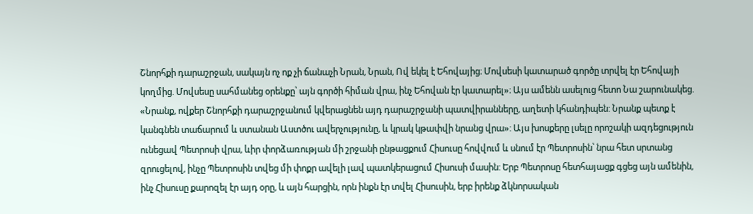Շնորհքի դարաշրջան, սակայն ոչ ոք չի ճանաչի Նրան, Նրան, Ով եկել է Եհովայից։ Մովսեսի կատարած գործը տրվել էր Եհովայի կողմից. Մովսեսը սահմանեց օրենքը՝ այն գործի հիման վրա, ինչ Եհովան էր կատարել»։ Այս ամենն ասելուց հետո Նա շարունակեց. «Նրանք, ովքեր Շնորհքի դարաշրջանում կվերացնեն այդ դարաշրջանի պատվիրանները, աղետի կհանդիպեն: Նրանք պետք է կանգնեն տաճարում և ստանան Աստծու ավերչությունը, և կրակ կթափվի նրանց վրա»: Այս խոսքերը լսելը որոշակի ազդեցություն ունեցավ Պետրոսի վրա, ևիր փորձառության մի շրջանի ընթացքում Հիսուսը հովվում և սնում էր Պետրոսին՝ նրա հետ սրտանց զրուցելով, ինչը Պետրոսին տվեց մի փոքր ավելի լավ պատկերացում Հիսուսի մասին: Երբ Պետրոսը հետհայացք գցեց այն ամենին, ինչ Հիսուսը քարոզել էր այդ օրը, և այն հարցին, որն ինքն էր տվել Հիսուսին, երբ իրենք ձկնորսական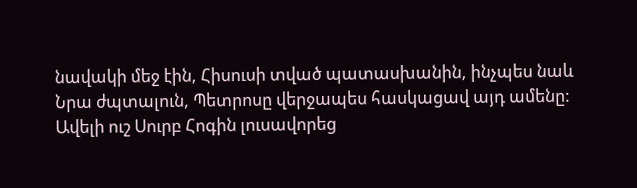նավակի մեջ էին, Հիսուսի տված պատասխանին, ինչպես նաև Նրա ժպտալուն, Պետրոսը վերջապես հասկացավ այդ ամենը: Ավելի ուշ Սուրբ Հոգին լուսավորեց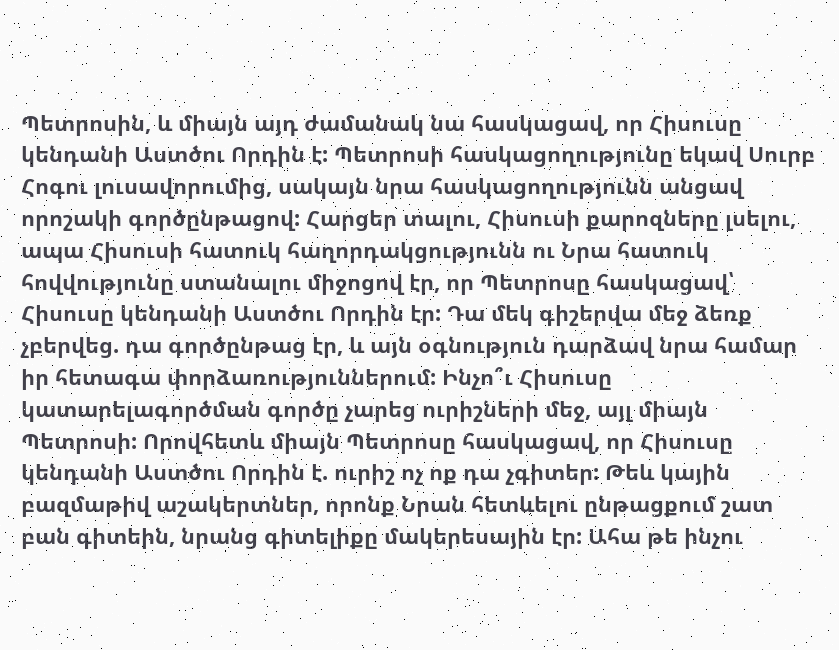Պետրոսին, և միայն այդ ժամանակ նա հասկացավ, որ Հիսուսը կենդանի Աստծու Որդին է: Պետրոսի հասկացողությունը եկավ Սուրբ Հոգու լուսավորումից, սակայն նրա հասկացողությունն անցավ որոշակի գործընթացով: Հարցեր տալու, Հիսուսի քարոզները լսելու, ապա Հիսուսի հատուկ հաղորդակցությունն ու Նրա հատուկ հովվությունը ստանալու միջոցով էր, որ Պետրոսը հասկացավ՝ Հիսուսը կենդանի Աստծու Որդին էր: Դա մեկ գիշերվա մեջ ձեռք չբերվեց. դա գործընթաց էր, և այն օգնություն դարձավ նրա համար իր հետագա փորձառություններում: Ինչո՞ւ Հիսուսը կատարելագործման գործը չարեց ուրիշների մեջ, այլ միայն Պետրոսի: Որովհետև միայն Պետրոսը հասկացավ, որ Հիսուսը կենդանի Աստծու Որդին է. ուրիշ ոչ ոք դա չգիտեր: Թեև կային բազմաթիվ աշակերտներ, որոնք Նրան հետևելու ընթացքում շատ բան գիտեին, նրանց գիտելիքը մակերեսային էր: Ահա թե ինչու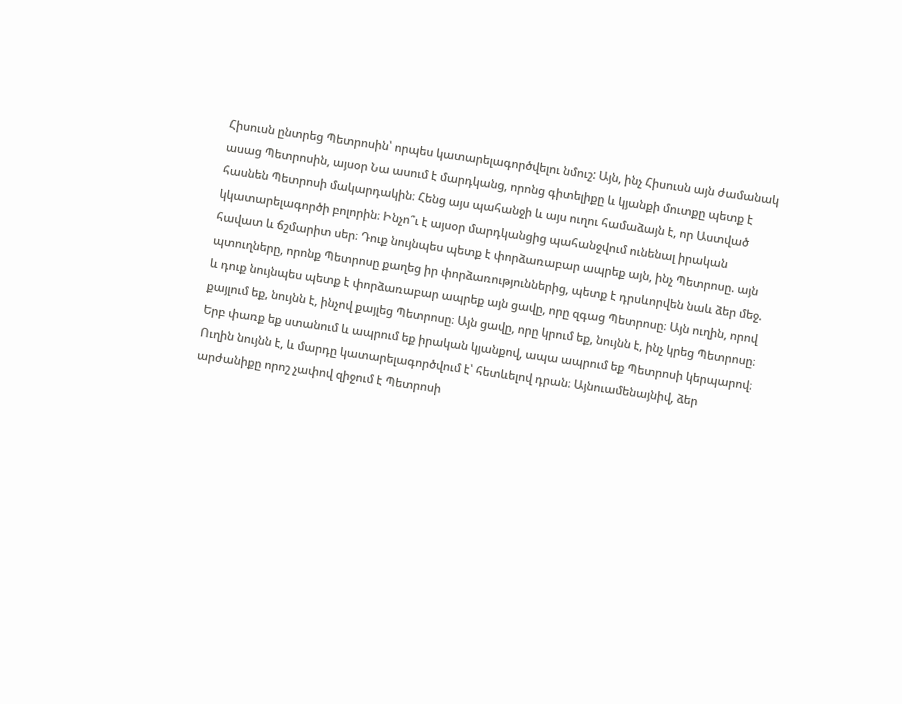Հիսուսն ընտրեց Պետրոսին՝ որպես կատարելագործվելու նմուշ: Այն, ինչ Հիսուսն այն ժամանակ ասաց Պետրոսին, այսօր Նա ասում է մարդկանց, որոնց գիտելիքը և կյանքի մուտքը պետք է հասնեն Պետրոսի մակարդակին։ Հենց այս պահանջի և այս ուղու համաձայն է, որ Աստված կկատարելագործի բոլորին։ Ինչո՞ւ է այսօր մարդկանցից պահանջվում ունենալ իրական հավատ և ճշմարիտ սեր։ Դուք նույնպես պետք է փորձառաբար ապրեք այն, ինչ Պետրոսը. այն պտուղները, որոնք Պետրոսը քաղեց իր փորձառություններից, պետք է դրսևորվեն նաև ձեր մեջ. և դուք նույնպես պետք է փորձառաբար ապրեք այն ցավը, որը զգաց Պետրոսը։ Այն ուղին, որով քայլում եք, նույնն է, ինչով քայլեց Պետրոսը։ Այն ցավը, որը կրում եք, նույնն է, ինչ կրեց Պետրոսը։ Երբ փառք եք ստանում և ապրում եք իրական կյանքով, ապա ապրում եք Պետրոսի կերպարով։ Ուղին նույնն է, և մարդը կատարելագործվում է՝ հետևելով դրան։ Այնուամենայնիվ, ձեր արժանիքը որոշ չափով զիջում է Պետրոսի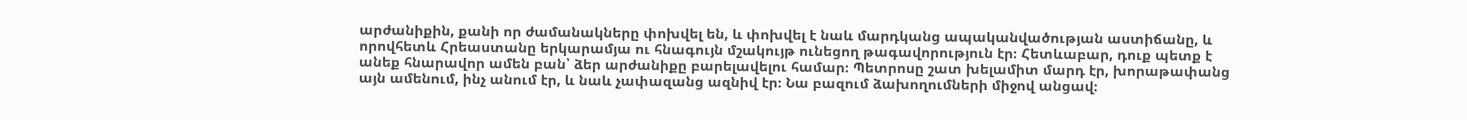արժանիքին, քանի որ ժամանակները փոխվել են, և փոխվել է նաև մարդկանց ապականվածության աստիճանը, և որովհետև Հրեաստանը երկարամյա ու հնագույն մշակույթ ունեցող թագավորություն էր։ Հետևաբար, դուք պետք է անեք հնարավոր ամեն բան՝ ձեր արժանիքը բարելավելու համար։ Պետրոսը շատ խելամիտ մարդ էր, խորաթափանց այն ամենում, ինչ անում էր, և նաև չափազանց ազնիվ էր։ Նա բազում ձախողումների միջով անցավ։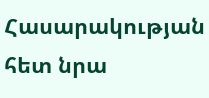Հասարակության հետ նրա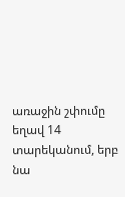առաջին շփումը եղավ 14 տարեկանում, երբ նա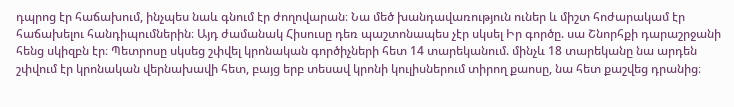դպրոց էր հաճախում, ինչպես նաև գնում էր ժողովարան։ Նա մեծ խանդավառություն ուներ և միշտ հոժարակամ էր հաճախելու հանդիպումներին։ Այդ ժամանակ Հիսուսը դեռ պաշտոնապես չէր սկսել Իր գործը. սա Շնորհքի դարաշրջանի հենց սկիզբն էր։ Պետրոսը սկսեց շփվել կրոնական գործիչների հետ 14 տարեկանում. մինչև 18 տարեկանը նա արդեն շփվում էր կրոնական վերնախավի հետ, բայց երբ տեսավ կրոնի կուլիսներում տիրող քաոսը, նա հետ քաշվեց դրանից։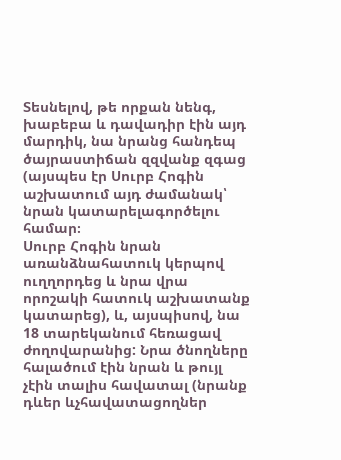Տեսնելով, թե որքան նենգ, խաբեբա և դավադիր էին այդ մարդիկ, նա նրանց հանդեպ ծայրաստիճան զզվանք զգաց (այսպես էր Սուրբ Հոգին աշխատում այդ ժամանակ՝ նրան կատարելագործելու համար։
Սուրբ Հոգին նրան առանձնահատուկ կերպով ուղղորդեց և նրա վրա որոշակի հատուկ աշխատանք կատարեց), և, այսպիսով, նա 18 տարեկանում հեռացավ ժողովարանից: Նրա ծնողները հալածում էին նրան և թույլ չէին տալիս հավատալ (նրանք դևեր ևչհավատացողներ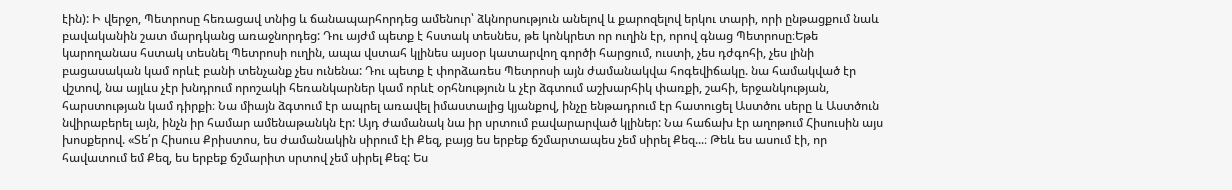էին): Ի վերջո, Պետրոսը հեռացավ տնից և ճանապարհորդեց ամենուր՝ ձկնորսություն անելով և քարոզելով երկու տարի, որի ընթացքում նաև բավականին շատ մարդկանց առաջնորդեց: Դու այժմ պետք է հստակ տեսնես, թե կոնկրետ որ ուղին էր, որով գնաց Պետրոսը։Եթե կարողանաս հստակ տեսնել Պետրոսի ուղին, ապա վստահ կլինես այսօր կատարվող գործի հարցում, ուստի, չես դժգոհի, չես լինի բացասական կամ որևէ բանի տենչանք չես ունենա: Դու պետք է փորձառես Պետրոսի այն ժամանակվա հոգեվիճակը. նա համակված էր վշտով, նա այլևս չէր խնդրում որոշակի հեռանկարներ կամ որևէ օրհնություն և չէր ձգտում աշխարհիկ փառքի, շահի, երջանկության, հարստության կամ դիրքի։ Նա միայն ձգտում էր ապրել առավել իմաստալից կյանքով, ինչը ենթադրում էր հատուցել Աստծու սերը և Աստծուն նվիրաբերել այն, ինչն իր համար ամենաթանկն էր: Այդ ժամանակ նա իր սրտում բավարարված կլիներ: Նա հաճախ էր աղոթում Հիսուսին այս խոսքերով. «Տե՛ր Հիսուս Քրիստոս, ես ժամանակին սիրում էի Քեզ, բայց ես երբեք ճշմարտապես չեմ սիրել Քեզ...։ Թեև ես ասում էի, որ հավատում եմ Քեզ, ես երբեք ճշմարիտ սրտով չեմ սիրել Քեզ: Ես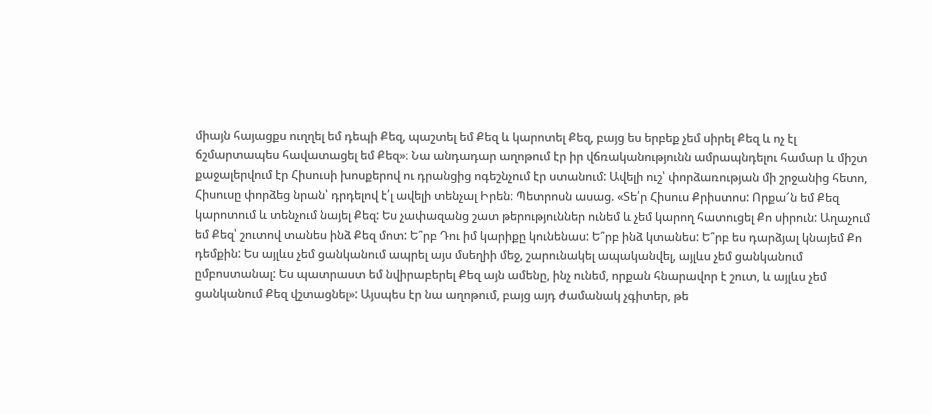միայն հայացքս ուղղել եմ դեպի Քեզ, պաշտել եմ Քեզ և կարոտել Քեզ, բայց ես երբեք չեմ սիրել Քեզ և ոչ էլ ճշմարտապես հավատացել եմ Քեզ»։ Նա անդադար աղոթում էր իր վճռականությունն ամրապնդելու համար և միշտ քաջալերվում էր Հիսուսի խոսքերով ու դրանցից ոգեշնչում էր ստանում: Ավելի ուշ՝ փորձառության մի շրջանից հետո, Հիսուսը փորձեց նրան՝ դրդելով է՛լ ավելի տենչալ Իրեն։ Պետրոսն ասաց. «Տե՛ր Հիսուս Քրիստոս: Որքա՜ն եմ Քեզ կարոտում և տենչում նայել Քեզ: Ես չափազանց շատ թերություններ ունեմ և չեմ կարող հատուցել Քո սիրուն: Աղաչում եմ Քեզ՝ շուտով տանես ինձ Քեզ մոտ: Ե՞րբ Դու իմ կարիքը կունենաս: Ե՞րբ ինձ կտանես: Ե՞րբ ես դարձյալ կնայեմ Քո դեմքին: Ես այլևս չեմ ցանկանում ապրել այս մսեղիի մեջ, շարունակել ապականվել, այլևս չեմ ցանկանում ըմբոստանալ: Ես պատրաստ եմ նվիրաբերել Քեզ այն ամենը, ինչ ունեմ, որքան հնարավոր է շուտ, և այլևս չեմ ցանկանում Քեզ վշտացնել»: Այսպես էր նա աղոթում, բայց այդ ժամանակ չգիտեր, թե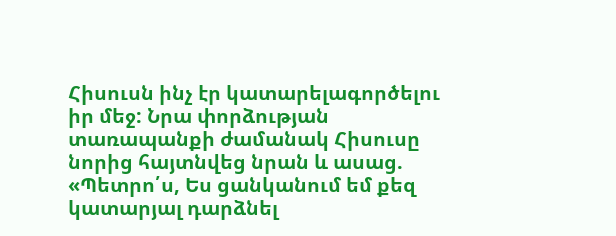Հիսուսն ինչ էր կատարելագործելու իր մեջ: Նրա փորձության տառապանքի ժամանակ Հիսուսը նորից հայտնվեց նրան և ասաց. «Պետրո՛ս, Ես ցանկանում եմ քեզ կատարյալ դարձնել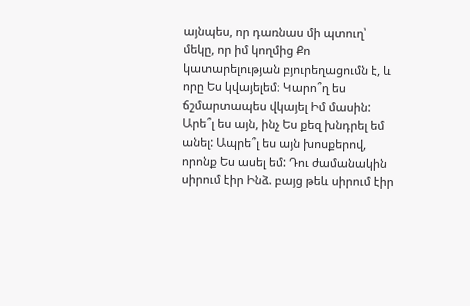այնպես, որ դառնաս մի պտուղ՝ մեկը, որ իմ կողմից Քո կատարելության բյուրեղացումն է, և որը Ես կվայելեմ։ Կարո՞ղ ես ճշմարտապես վկայել Իմ մասին: Արե՞լ ես այն, ինչ Ես քեզ խնդրել եմ անել: Ապրե՞լ ես այն խոսքերով, որոնք Ես ասել եմ: Դու ժամանակին սիրում էիր Ինձ. բայց թեև սիրում էիր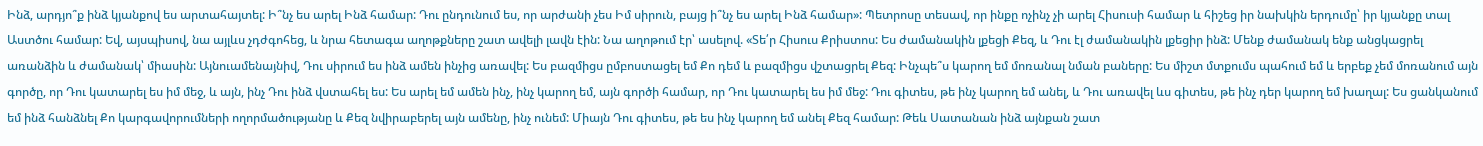Ինձ, արդյո՞ք ինձ կյանքով ես արտահայտել: Ի՞նչ ես արել Ինձ համար: Դու ընդունում ես, որ արժանի չես Իմ սիրուն, բայց ի՞նչ ես արել Ինձ համար»: Պետրոսը տեսավ, որ ինքը ոչինչ չի արել Հիսուսի համար և հիշեց իր նախկին երդումը՝ իր կյանքը տալ Աստծու համար: Եվ, այսպիսով, նա այլևս չդժգոհեց, և նրա հետագա աղոթքները շատ ավելի լավն էին: Նա աղոթում էր՝ ասելով. «Տե՛ր Հիսուս Քրիստոս: Ես ժամանակին լքեցի Քեզ, և Դու էլ ժամանակին լքեցիր ինձ: Մենք ժամանակ ենք անցկացրել առանձին և ժամանակ՝ միասին: Այնուամենայնիվ, Դու սիրում ես ինձ ամեն ինչից առավել: Ես բազմիցս ըմբոստացել եմ Քո դեմ և բազմիցս վշտացրել Քեզ: Ինչպե՞ս կարող եմ մոռանալ նման բաները: Ես միշտ մտքումս պահում եմ և երբեք չեմ մոռանում այն գործը, որ Դու կատարել ես իմ մեջ, և այն, ինչ Դու ինձ վստահել ես: Ես արել եմ ամեն ինչ, ինչ կարող եմ, այն գործի համար, որ Դու կատարել ես իմ մեջ: Դու գիտես, թե ինչ կարող եմ անել, և Դու առավել ևս գիտես, թե ինչ դեր կարող եմ խաղալ: Ես ցանկանում եմ ինձ հանձնել Քո կարգավորումների ողորմածությանը և Քեզ նվիրաբերել այն ամենը, ինչ ունեմ: Միայն Դու գիտես, թե ես ինչ կարող եմ անել Քեզ համար: Թեև Սատանան ինձ այնքան շատ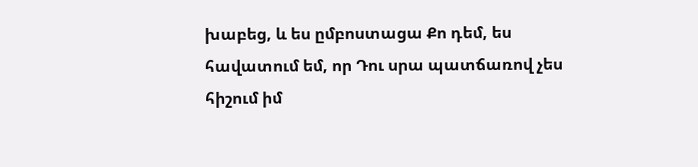խաբեց, և ես ըմբոստացա Քո դեմ, ես հավատում եմ, որ Դու սրա պատճառով չես հիշում իմ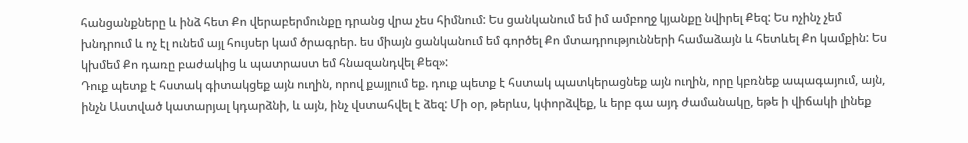հանցանքները և ինձ հետ Քո վերաբերմունքը դրանց վրա չես հիմնում: Ես ցանկանում եմ իմ ամբողջ կյանքը նվիրել Քեզ: Ես ոչինչ չեմ խնդրում և ոչ էլ ունեմ այլ հույսեր կամ ծրագրեր. ես միայն ցանկանում եմ գործել Քո մտադրությունների համաձայն և հետևել Քո կամքին: Ես կխմեմ Քո դառը բաժակից և պատրաստ եմ հնազանդվել Քեզ»:
Դուք պետք է հստակ գիտակցեք այն ուղին, որով քայլում եք. դուք պետք է հստակ պատկերացնեք այն ուղին, որը կբռնեք ապագայում, այն, ինչն Աստված կատարյալ կդարձնի, և այն, ինչ վստահվել է ձեզ: Մի օր, թերևս, կփորձվեք, և երբ գա այդ ժամանակը, եթե ի վիճակի լինեք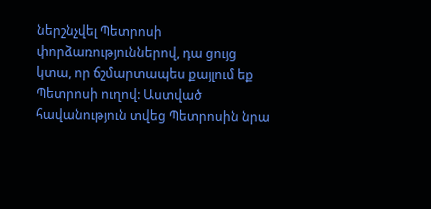ներշնչվել Պետրոսի փորձառություններով, դա ցույց կտա, որ ճշմարտապես քայլում եք Պետրոսի ուղով: Աստված հավանություն տվեց Պետրոսին նրա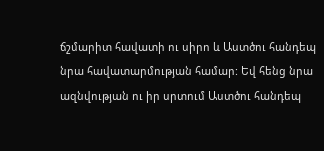ճշմարիտ հավատի ու սիրո և Աստծու հանդեպ նրա հավատարմության համար: Եվ հենց նրա ազնվության ու իր սրտում Աստծու հանդեպ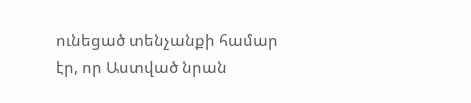ունեցած տենչանքի համար էր, որ Աստված նրան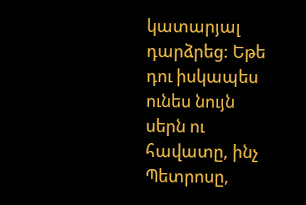կատարյալ դարձրեց: Եթե դու իսկապես ունես նույն սերն ու հավատը, ինչ Պետրոսը,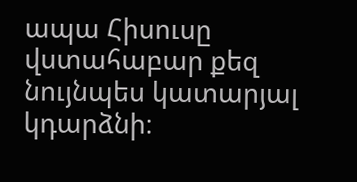ապա Հիսուսը վստահաբար քեզ նույնպես կատարյալ կդարձնի։